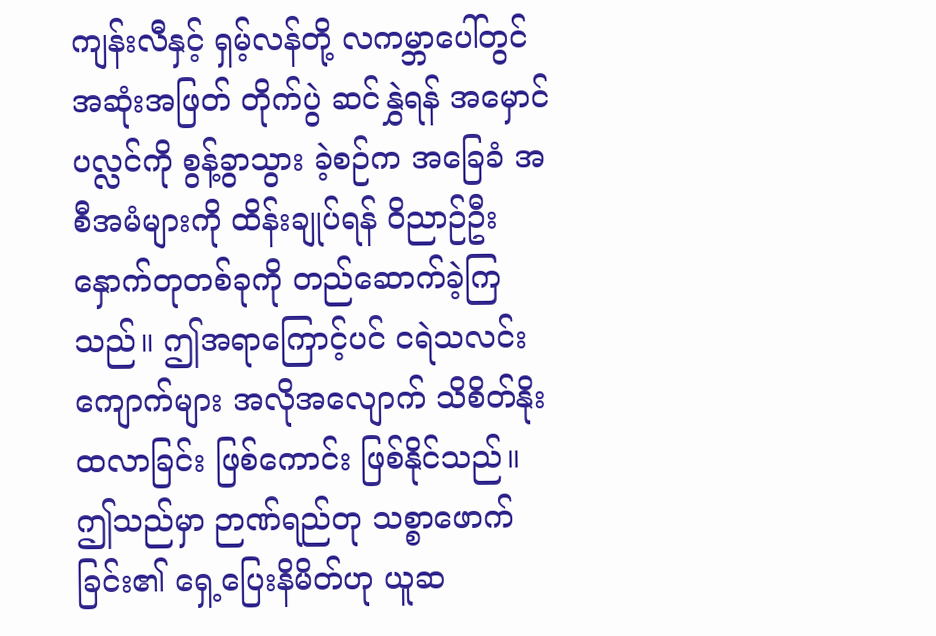ကျန်းလီနှင့် ရှမ့်လန်တို့ လကမ္ဘာပေါ်တွင် အဆုံးအဖြတ် တိုက်ပွဲ ဆင်နွှဲရန် အမှောင်ပလ္လင်ကို စွန့်ခွာသွား ခဲ့စဉ်က အခြေခံ အစီအမံများကို ထိန်းချုပ်ရန် ဝိညာဉ်ဦးနှောက်တုတစ်ခုကို တည်ဆောက်ခဲ့ကြသည်။ ဤအရာကြောင့်ပင် ငရဲသလင်းကျောက်များ အလိုအလျောက် သိစိတ်နိုးထလာခြင်း ဖြစ်ကောင်း ဖြစ်နိုင်သည်။ ဤသည်မှာ ဉာဏ်ရည်တု သစ္စာဖောက်ခြင်း၏ ရှေ့ပြေးနိမိတ်ဟု ယူဆ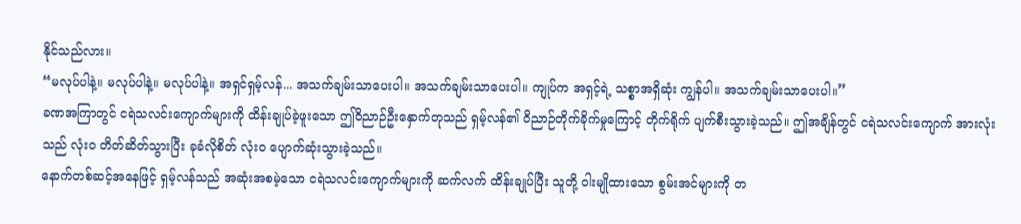နိုင်သည်လား။
“မလုပ်ပါနဲ့။ မလုပ်ပါနဲ့။ မလုပ်ပါနဲ့။ အရှင်ရှမ့်လန်... အသက်ချမ်းသာပေးပါ။ အသက်ချမ်းသာပေးပါ။ ကျုပ်က အရှင့်ရဲ့ သစ္စာအရှိဆုံး ကျွန်ပါ။ အသက်ချမ်းသာပေးပါ။”
ခဏအကြာတွင် ငရဲသလင်းကျောက်များကို ထိန်းချုပ်ခဲ့ဖူးသော ဤဝိညာဉ်ဦးနှောက်တုသည် ရှမ့်လန်၏ ဝိညာဉ်တိုက်ခိုက်မှုကြောင့် တိုက်ရိုက် ပျက်စီးသွားခဲ့သည်။ ဤအချိန်တွင် ငရဲသလင်းကျောက် အားလုံးသည် လုံးဝ တိတ်ဆိတ်သွားပြီး ခုခံလိုစိတ် လုံးဝ ပျောက်ဆုံးသွားခဲ့သည်။
နောက်တစ်ဆင့်အနေဖြင့် ရှမ့်လန်သည် အဆုံးအစမဲ့သော ငရဲသလင်းကျောက်များကို ဆက်လက် ထိန်းချုပ်ပြီး သူတို့ ဝါးမျိုထားသော စွမ်းအင်များကို တ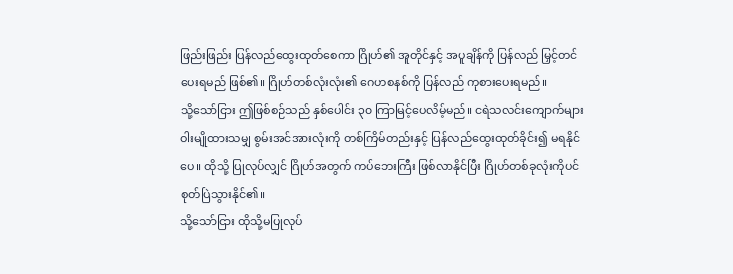ဖြည်းဖြည်း ပြန်လည်ထွေးထုတ်စေကာ ဂြိုဟ်၏ အူတိုင်နှင့် အပူချိန်ကို ပြန်လည် မြှင့်တင်ပေးရမည် ဖြစ်၏။ ဂြိုဟ်တစ်လုံးလုံး၏ ဂေဟစနစ်ကို ပြန်လည် ကုစားပေးရမည်။
သို့သော်ငြား ဤဖြစ်စဉ်သည် နှစ်ပေါင်း ၃၀ ကြာမြင့်ပေလိမ့်မည်။ ငရဲသလင်းကျောက်များ ဝါးမျိုထားသမျှ စွမ်းအင်အားလုံးကို တစ်ကြိမ်တည်းနှင့် ပြန်လည်ထွေးထုတ်ခိုင်း၍ မရနိုင်ပေ။ ထိုသို့ ပြုလုပ်လျှင် ဂြိုဟ်အတွက် ကပ်ဘေးကြီး ဖြစ်လာနိုင်ပြီး ဂြိုဟ်တစ်ခုလုံးကိုပင် စုတ်ပြဲသွားနိုင်၏။
သို့သော်ငြား ထိုသို့မပြုလုပ်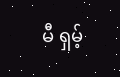မီ ရှမ့်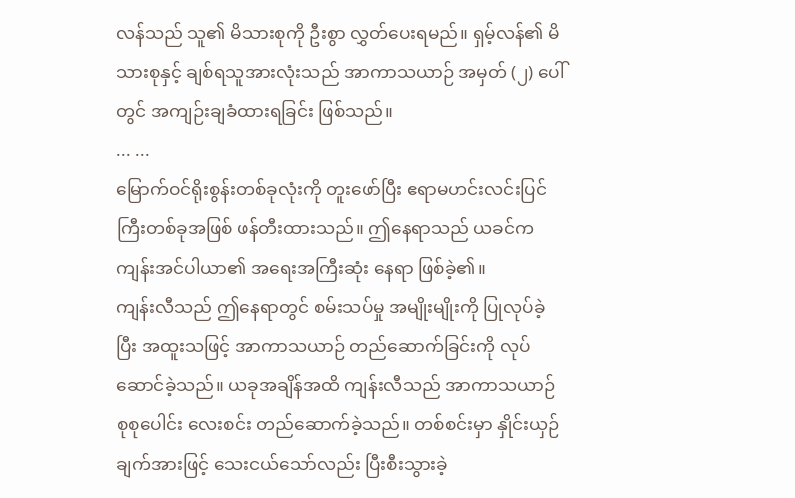လန်သည် သူ၏ မိသားစုကို ဦးစွာ လွှတ်ပေးရမည်။ ရှမ့်လန်၏ မိသားစုနှင့် ချစ်ရသူအားလုံးသည် အာကာသယာဉ် အမှတ် (၂) ပေါ်တွင် အကျဉ်းချခံထားရခြင်း ဖြစ်သည်။
... ...
မြောက်ဝင်ရိုးစွန်းတစ်ခုလုံးကို တူးဖော်ပြီး ဧရာမဟင်းလင်းပြင်ကြီးတစ်ခုအဖြစ် ဖန်တီးထားသည်။ ဤနေရာသည် ယခင်က ကျန်းအင်ပါယာ၏ အရေးအကြီးဆုံး နေရာ ဖြစ်ခဲ့၏။
ကျန်းလီသည် ဤနေရာတွင် စမ်းသပ်မှု အမျိုးမျိုးကို ပြုလုပ်ခဲ့ပြီး အထူးသဖြင့် အာကာသယာဉ် တည်ဆောက်ခြင်းကို လုပ်ဆောင်ခဲ့သည်။ ယခုအချိန်အထိ ကျန်းလီသည် အာကာသယာဉ် စုစုပေါင်း လေးစင်း တည်ဆောက်ခဲ့သည်။ တစ်စင်းမှာ နှိုင်းယှဉ်ချက်အားဖြင့် သေးငယ်သော်လည်း ပြီးစီးသွားခဲ့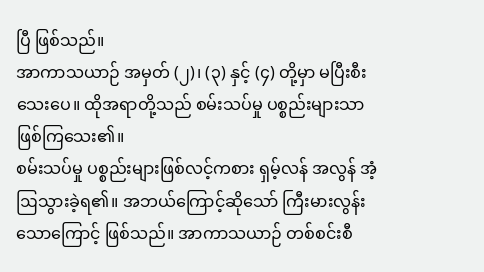ပြီ ဖြစ်သည်။
အာကာသယာဉ် အမှတ် (၂)၊ (၃) နှင့် (၄) တို့မှာ မပြီးစီးသေးပေ။ ထိုအရာတို့သည် စမ်းသပ်မှု ပစ္စည်းများသာ ဖြစ်ကြသေး၏။
စမ်းသပ်မှု ပစ္စည်းများဖြစ်လင့်ကစား ရှမ့်လန် အလွန် အံ့ဩသွားခဲ့ရ၏။ အဘယ်ကြောင့်ဆိုသော် ကြီးမားလွန်းသောကြောင့် ဖြစ်သည်။ အာကာသယာဉ် တစ်စင်းစီ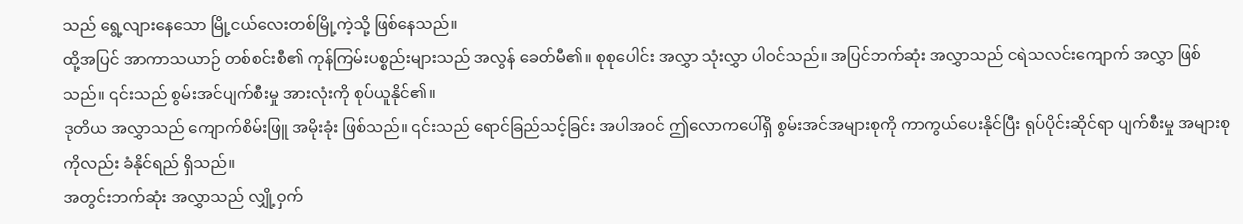သည် ရွေ့လျားနေသော မြို့ငယ်လေးတစ်မြို့ကဲ့သို့ ဖြစ်နေသည်။
ထို့အပြင် အာကာသယာဉ် တစ်စင်းစီ၏ ကုန်ကြမ်းပစ္စည်းများသည် အလွန် ခေတ်မီ၏။ စုစုပေါင်း အလွှာ သုံးလွှာ ပါဝင်သည်။ အပြင်ဘက်ဆုံး အလွှာသည် ငရဲသလင်းကျောက် အလွှာ ဖြစ်သည်။ ၎င်းသည် စွမ်းအင်ပျက်စီးမှု အားလုံးကို စုပ်ယူနိုင်၏။
ဒုတိယ အလွှာသည် ကျောက်စိမ်းဖြူ အမိုးခုံး ဖြစ်သည်။ ၎င်းသည် ရောင်ခြည်သင့်ခြင်း အပါအဝင် ဤလောကပေါ်ရှိ စွမ်းအင်အများစုကို ကာကွယ်ပေးနိုင်ပြီး ရုပ်ပိုင်းဆိုင်ရာ ပျက်စီးမှု အများစုကိုလည်း ခံနိုင်ရည် ရှိသည်။
အတွင်းဘက်ဆုံး အလွှာသည် လျှို့ဝှက်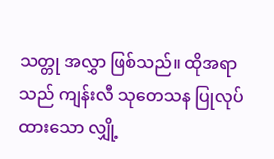သတ္တု အလွှာ ဖြစ်သည်။ ထိုအရာသည် ကျန်းလီ သုတေသန ပြုလုပ်ထားသော လျှို့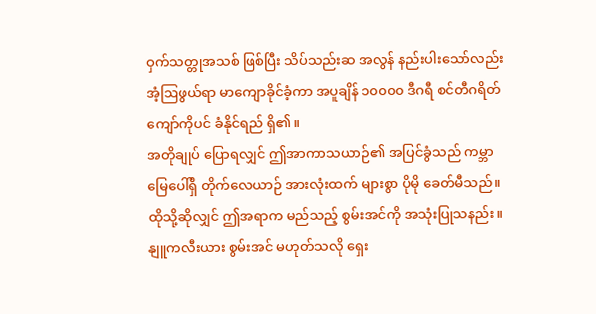ဝှက်သတ္တုအသစ် ဖြစ်ပြီး သိပ်သည်းဆ အလွန် နည်းပါးသော်လည်း အံ့ဩဖွယ်ရာ မာကျောခိုင်ခံ့ကာ အပူချိန် ၁၀၀၀၀ ဒီဂရီ စင်တီဂရိတ် ကျော်ကိုပင် ခံနိုင်ရည် ရှိ၏။
အတိုချုပ် ပြောရလျှင် ဤအာကာသယာဉ်၏ အပြင်ခွံသည် ကမ္ဘာမြေပေါ်ရှိ တိုက်လေယာဉ် အားလုံးထက် များစွာ ပိုမို ခေတ်မီသည်။ ထိုသို့ဆိုလျှင် ဤအရာက မည်သည့် စွမ်းအင်ကို အသုံးပြုသနည်း။ နျူကလီးယား စွမ်းအင် မဟုတ်သလို ရှေး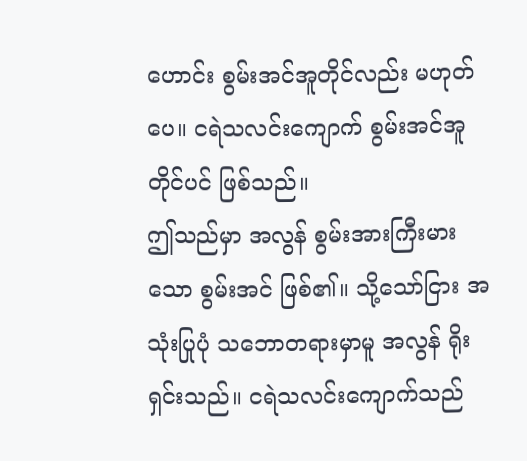ဟောင်း စွမ်းအင်အူတိုင်လည်း မဟုတ်ပေ။ ငရဲသလင်းကျောက် စွမ်းအင်အူတိုင်ပင် ဖြစ်သည်။
ဤသည်မှာ အလွန် စွမ်းအားကြီးမားသော စွမ်းအင် ဖြစ်၏။ သို့သော်ငြား အသုံးပြုပုံ သဘောတရားမှာမူ အလွန် ရိုးရှင်းသည်။ ငရဲသလင်းကျောက်သည်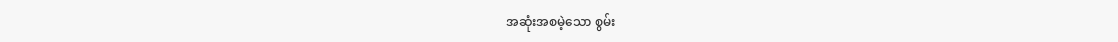အဆုံးအစမဲ့သော စွမ်း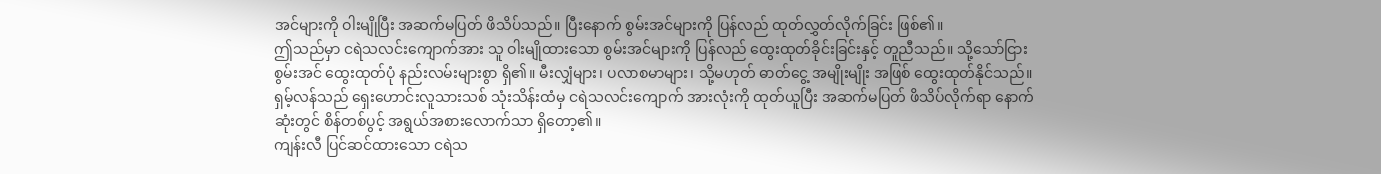အင်များကို ဝါးမျိုပြီး အဆက်မပြတ် ဖိသိပ်သည်။ ပြီးနောက် စွမ်းအင်များကို ပြန်လည် ထုတ်လွှတ်လိုက်ခြင်း ဖြစ်၏။
ဤသည်မှာ ငရဲသလင်းကျောက်အား သူ ဝါးမျိုထားသော စွမ်းအင်များကို ပြန်လည် ထွေးထုတ်ခိုင်းခြင်းနှင့် တူညီသည်။ သို့သော်ငြား စွမ်းအင် ထွေးထုတ်ပုံ နည်းလမ်းများစွာ ရှိ၏။ မီးလျှံများ၊ ပလာစမာများ၊ သို့မဟုတ် ဓာတ်ငွေ့ အမျိုးမျိုး အဖြစ် ထွေးထုတ်နိုင်သည်။
ရှမ့်လန်သည် ရှေးဟောင်းလူသားသစ် သုံးသိန်းထံမှ ငရဲသလင်းကျောက် အားလုံးကို ထုတ်ယူပြီး အဆက်မပြတ် ဖိသိပ်လိုက်ရာ နောက်ဆုံးတွင် စိန်တစ်ပွင့် အရွယ်အစားလောက်သာ ရှိတော့၏။
ကျန်းလီ ပြင်ဆင်ထားသော ငရဲသ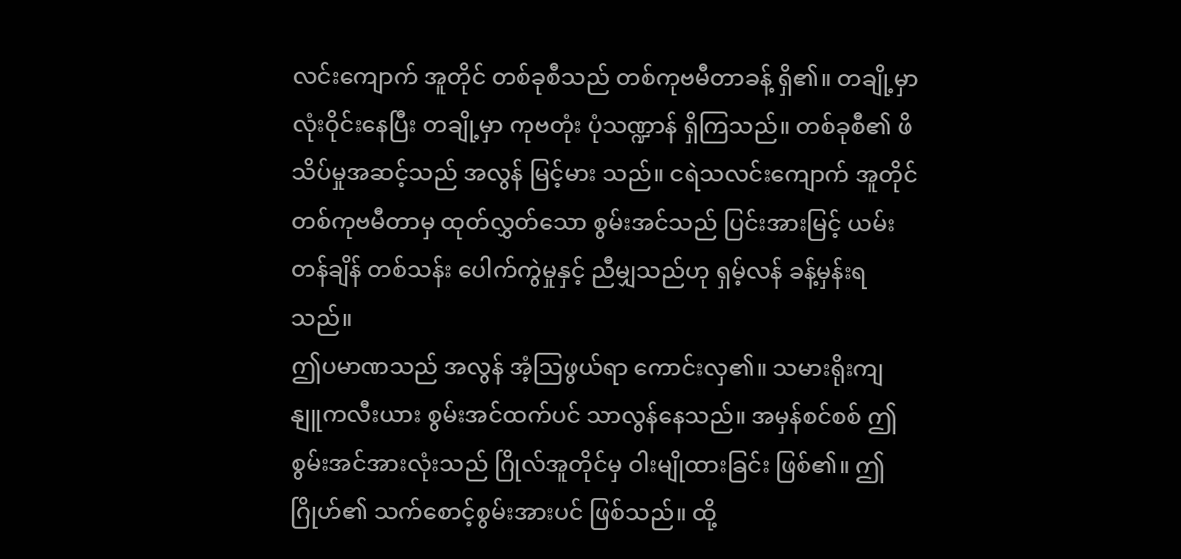လင်းကျောက် အူတိုင် တစ်ခုစီသည် တစ်ကုဗမီတာခန့် ရှိ၏။ တချို့မှာ လုံးဝိုင်းနေပြီး တချို့မှာ ကုဗတုံး ပုံသဏ္ဍာန် ရှိကြသည်။ တစ်ခုစီ၏ ဖိသိပ်မှုအဆင့်သည် အလွန် မြင့်မား သည်။ ငရဲသလင်းကျောက် အူတိုင် တစ်ကုဗမီတာမှ ထုတ်လွှတ်သော စွမ်းအင်သည် ပြင်းအားမြင့် ယမ်း တန်ချိန် တစ်သန်း ပေါက်ကွဲမှုနှင့် ညီမျှသည်ဟု ရှမ့်လန် ခန့်မှန်းရသည်။
ဤပမာဏသည် အလွန် အံ့ဩဖွယ်ရာ ကောင်းလှ၏။ သမားရိုးကျ နျူကလီးယား စွမ်းအင်ထက်ပင် သာလွန်နေသည်။ အမှန်စင်စစ် ဤစွမ်းအင်အားလုံးသည် ဂြိုလ်အူတိုင်မှ ဝါးမျိုထားခြင်း ဖြစ်၏။ ဤဂြိုဟ်၏ သက်စောင့်စွမ်းအားပင် ဖြစ်သည်။ ထို့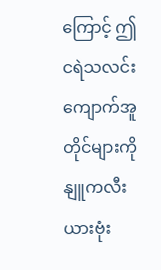ကြောင့် ဤငရဲသလင်းကျောက်အူတိုင်များကို နျူကလီးယားဗုံး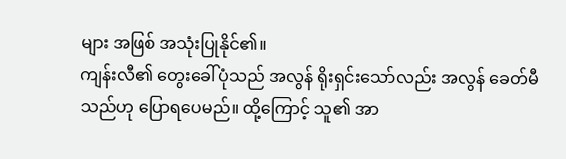များ အဖြစ် အသုံးပြုနိုင်၏။
ကျန်းလီ၏ တွေးခေါ်ပုံသည် အလွန် ရိုးရှင်းသော်လည်း အလွန် ခေတ်မီသည်ဟု ပြောရပေမည်။ ထို့ကြောင့် သူ၏ အာ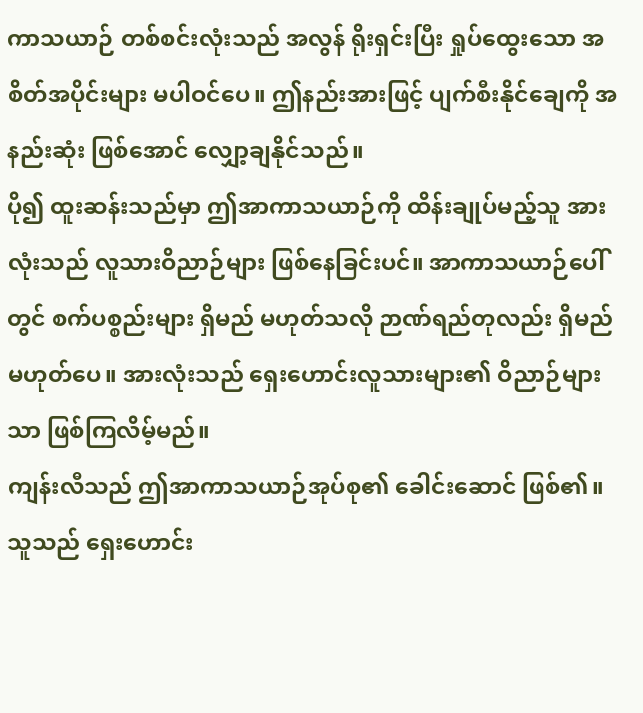ကာသယာဉ် တစ်စင်းလုံးသည် အလွန် ရိုးရှင်းပြီး ရှုပ်ထွေးသော အစိတ်အပိုင်းများ မပါဝင်ပေ။ ဤနည်းအားဖြင့် ပျက်စီးနိုင်ချေကို အနည်းဆုံး ဖြစ်အောင် လျှော့ချနိုင်သည်။
ပို၍ ထူးဆန်းသည်မှာ ဤအာကာသယာဉ်ကို ထိန်းချုပ်မည့်သူ အားလုံးသည် လူသားဝိညာဉ်များ ဖြစ်နေခြင်းပင်။ အာကာသယာဉ်ပေါ်တွင် စက်ပစ္စည်းများ ရှိမည် မဟုတ်သလို ဉာဏ်ရည်တုလည်း ရှိမည် မဟုတ်ပေ။ အားလုံးသည် ရှေးဟောင်းလူသားများ၏ ဝိညာဉ်များသာ ဖြစ်ကြလိမ့်မည်။
ကျန်းလီသည် ဤအာကာသယာဉ်အုပ်စု၏ ခေါင်းဆောင် ဖြစ်၏။ သူသည် ရှေးဟောင်း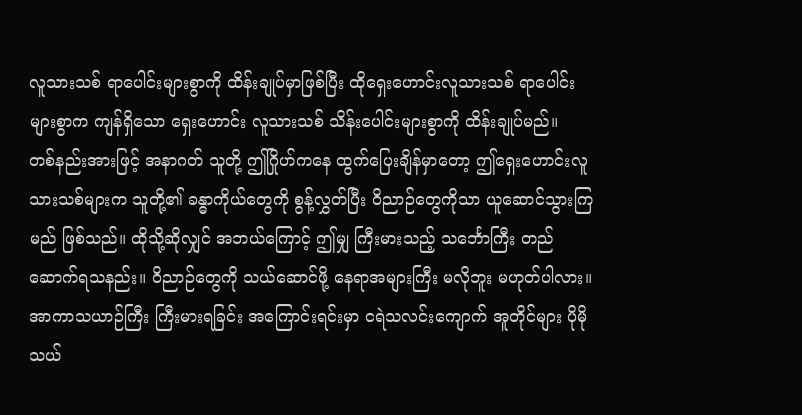လူသားသစ် ရာပေါင်းများစွာကို ထိန်းချုပ်မှာဖြစ်ပြီး ထိုရှေးဟောင်းလူသားသစ် ရာပေါင်းများစွာက ကျန်ရှိသော ရှေးဟောင်း လူသားသစ် သိန်းပေါင်းများစွာကို ထိန်းချုပ်မည်။
တစ်နည်းအားဖြင့် အနာဂတ် သူတို့ ဤဂြိုဟ်ကနေ ထွက်ပြေးချိန်မှာတော့ ဤရှေးဟောင်းလူသားသစ်များက သူတို့၏ ခန္ဓာကိုယ်တွေကို စွန့်လွှတ်ပြီး ဝိညာဉ်တွေကိုသာ ယူဆောင်သွားကြမည် ဖြစ်သည်။ ထိုသို့ဆိုလျှင် အဘယ်ကြောင့် ဤမျှ ကြီးမားသည့် သင်္ဘောကြီး တည်ဆောက်ရသနည်း။ ဝိညာဉ်တွေကို သယ်ဆောင်ဖို့ နေရာအများကြီး မလိုဘူး မဟုတ်ပါလား။
အာကာသယာဉ်ကြီး ကြီးမားရခြင်း အကြောင်းရင်းမှာ ငရဲသလင်းကျောက် အူတိုင်များ ပိုမို သယ်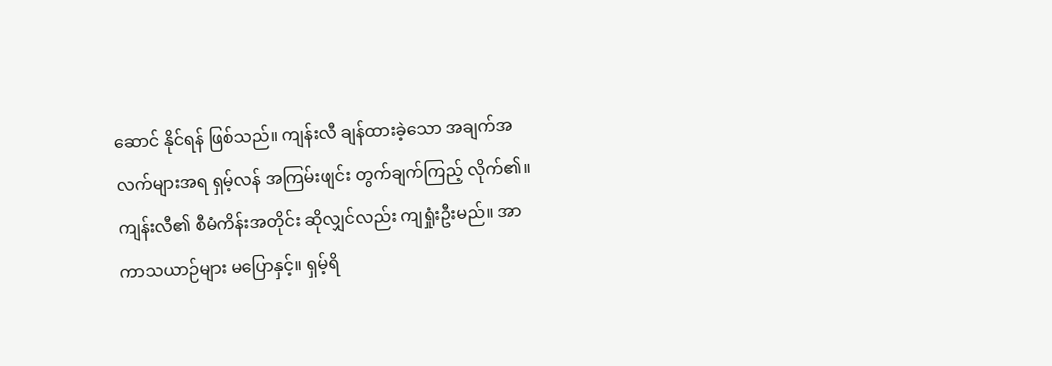ဆောင် နိုင်ရန် ဖြစ်သည်။ ကျန်းလီ ချန်ထားခဲ့သော အချက်အလက်များအရ ရှမ့်လန် အကြမ်းဖျင်း တွက်ချက်ကြည့် လိုက်၏။
ကျန်းလီ၏ စီမံကိန်းအတိုင်း ဆိုလျှင်လည်း ကျရှုံးဦးမည်။ အာကာသယာဉ်များ မပြောနှင့်။ ရှမ့်ရိ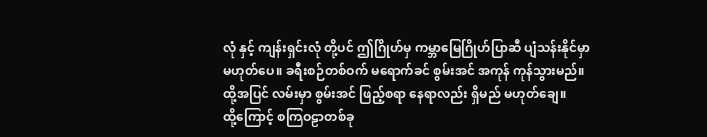လုံ နှင့် ကျန်းရှင်းလုံ တို့ပင် ဤဂြိုဟ်မှ ကမ္ဘာမြေဂြိုဟ်ပြာဆီ ပျံသန်းနိုင်မှာ မဟုတ်ပေ။ ခရီးစဉ်တစ်ဝက် မရောက်ခင် စွမ်းအင် အကုန် ကုန်သွားမည်။ ထို့အပြင် လမ်းမှာ စွမ်းအင် ဖြည့်စရာ နေရာလည်း ရှိမည် မဟုတ်ချေ။
ထို့ကြောင့် စကြဝဠာတစ်ခု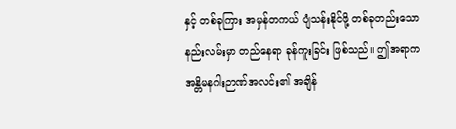နှင့် တစ်ခုကြား အမှန်တကယ် ပျံသန်းနိုင်ဖို့ တစ်ခုတည်းသော နည်းလမ်းမှာ တည်နေရာ ခုန်ကူးခြင်း ဖြစ်သည်။ ဤအရာက အန္တိမနဂါးဉာဏ်အလင်း၏ အချိန်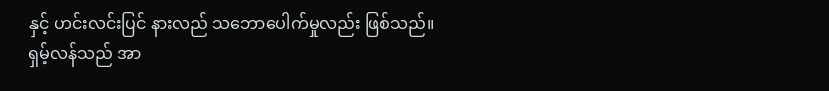နှင့် ဟင်းလင်းပြင် နားလည် သဘောပေါက်မှုလည်း ဖြစ်သည်။
ရှမ့်လန်သည် အာ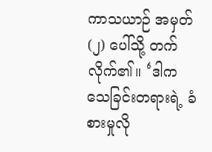ကာသယာဉ် အမှတ် (၂) ပေါ်သို့ တက်လိုက်၏။ ‘ဒါက သေခြင်းတရားရဲ့ ခံစားမှုလို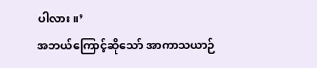ပါလား။’
အဘယ်ကြောင့်ဆိုသော် အာကာသယာဉ်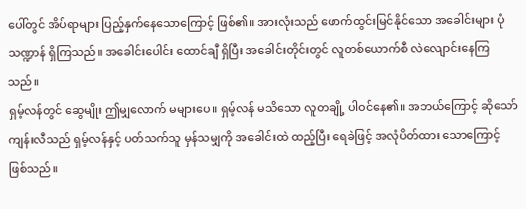ပေါ်တွင် အိပ်ရာများ ပြည့်နှက်နေသောကြောင့် ဖြစ်၏။ အားလုံးသည် ဖောက်ထွင်းမြင်နိုင်သော အခေါင်းများ ပုံသဏ္ဍာန် ရှိကြသည်။ အခေါင်းပေါင်း ထောင်ချီ ရှိပြီး အခေါင်းတိုင်းတွင် လူတစ်ယောက်စီ လဲလျောင်းနေကြသည်။
ရှမ့်လန်တွင် ဆွေမျိုး ဤမျှလောက် မများပေ။ ရှမ့်လန် မသိသော လူတချို့ ပါဝင်နေ၏။ အဘယ်ကြောင့် ဆိုသော် ကျန်းလီသည် ရှမ့်လန်နှင့် ပတ်သက်သူ မှန်သမျှကို အခေါင်းထဲ ထည့်ပြီး ရေခဲဖြင့် အလုံပိတ်ထား သောကြောင့် ဖြစ်သည်။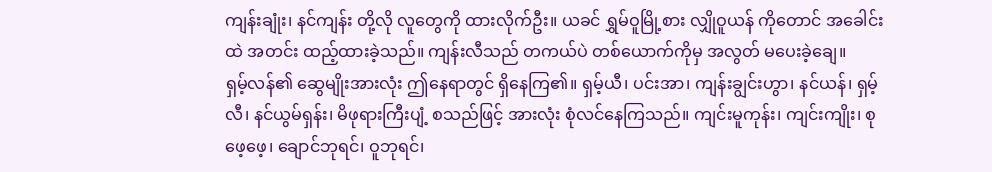ကျန်းချုံး၊ နင်ကျန်း တို့လို လူတွေကို ထားလိုက်ဦး။ ယခင် ရွှမ်ဝူမြို့စား လျှိုဝူယန် ကိုတောင် အခေါင်းထဲ အတင်း ထည့်ထားခဲ့သည်။ ကျန်းလီသည် တကယ်ပဲ တစ်ယောက်ကိုမှ အလွတ် မပေးခဲ့ချေ။
ရှမ့်လန်၏ ဆွေမျိုးအားလုံး ဤနေရာတွင် ရှိနေကြ၏။ ရှမ့်ယီ၊ ပင်းအာ၊ ကျန်းချွင်းဟွာ၊ နင်ယန်၊ ရှမ့်လီ၊ နင်ယွမ်ရှန်း၊ မိဖုရားကြီးပျံ့ စသည်ဖြင့် အားလုံး စုံလင်နေကြသည်။ ကျင်းမူကုန်း၊ ကျင်းကျိုး၊ စုဖေ့ဖေ့၊ ချောင်ဘုရင်၊ ဝူဘုရင်၊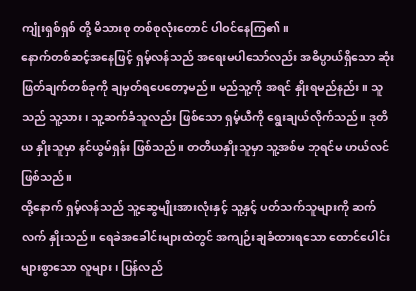ကျုံးရှစ်ရှစ် တို့ မိသားစု တစ်စုလုံးတောင် ပါဝင်နေကြ၏။
နောက်တစ်ဆင့်အနေဖြင့် ရှမ့်လန်သည် အရေးမပါသော်လည်း အဓိပ္ပာယ်ရှိသော ဆုံးဖြတ်ချက်တစ်ခုကို ချမှတ်ရပေတော့မည်။ မည်သူ့ကို အရင် နှိုးရမည်နည်း။ သူသည် သူ့သား၊ သူ့ဆက်ခံသူလည်း ဖြစ်သော ရှမ့်ယီကို ရွေးချယ်လိုက်သည်။ ဒုတိယ နှိုးသူမှာ နင်ယွမ်ရှန်း ဖြစ်သည်။ တတိယနှိုးသူမှာ သူ့အစ်မ ဘုရင်မ ဟယ်လင် ဖြစ်သည်။
ထို့နောက် ရှမ့်လန်သည် သူ့ဆွေမျိုးအားလုံးနှင့် သူ့နှင့် ပတ်သက်သူများကို ဆက်လက် နှိုးသည်။ ရေခဲအခေါင်းများထဲတွင် အကျဉ်းချခံထားရသော ထောင်ပေါင်းများစွာသော လူများ၊ ပြန်လည်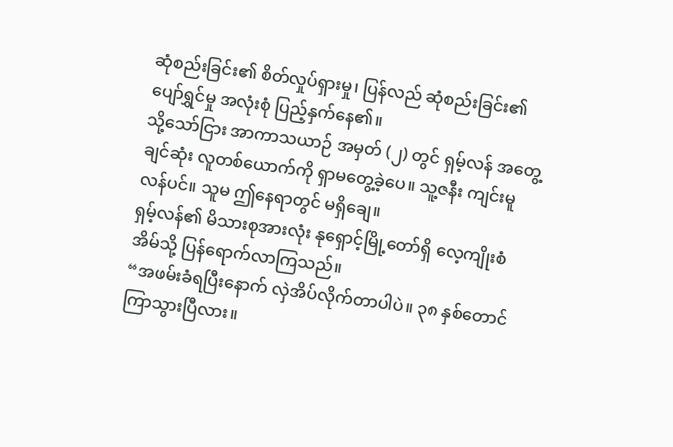ဆုံစည်းခြင်း၏ စိတ်လှုပ်ရှားမှု၊ ပြန်လည် ဆုံစည်းခြင်း၏ ပျော်ရွှင်မှု အလုံးစုံ ပြည့်နှက်နေ၏။
သို့သော်ငြား အာကာသယာဉ် အမှတ် (၂) တွင် ရှမ့်လန် အတွေ့ချင်ဆုံး လူတစ်ယောက်ကို ရှာမတွေ့ခဲ့ပေ။ သူ့ဇနီး ကျင်းမူလန်ပင်။ သူမ ဤနေရာတွင် မရှိချေ။
ရှမ့်လန်၏ မိသားစုအားလုံး နုရှောင့်မြို့တော်ရှိ လေ့ကျိုးစံအိမ်သို့ ပြန်ရောက်လာကြသည်။
“အဖမ်းခံရပြီးနောက် လှဲအိပ်လိုက်တာပါပဲ။ ၃၈ နှစ်တောင် ကြာသွားပြီလား။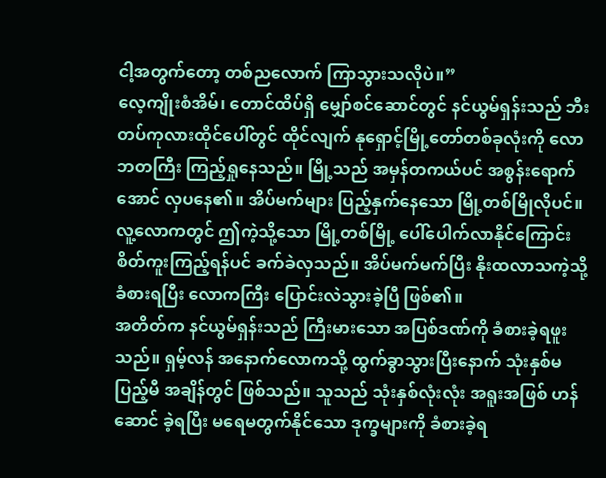ငါ့အတွက်တော့ တစ်ညလောက် ကြာသွားသလိုပဲ။”
လေ့ကျိုးစံအိမ်၊ တောင်ထိပ်ရှိ မျှော်စင်ဆောင်တွင် နင်ယွမ်ရှန်းသည် ဘီးတပ်ကုလားထိုင်ပေါ်တွင် ထိုင်လျက် နုရှောင့်မြို့တော်တစ်ခုလုံးကို လောဘတကြီး ကြည့်ရှုနေသည်။ မြို့သည် အမှန်တကယ်ပင် အစွန်းရောက်အောင် လှပနေ၏။ အိပ်မက်များ ပြည့်နှက်နေသော မြို့တစ်မြိုလိုပင်။
လူ့လောကတွင် ဤကဲ့သို့သော မြို့တစ်မြို့ ပေါ်ပေါက်လာနိုင်ကြောင်း စိတ်ကူးကြည့်ရန်ပင် ခက်ခဲလှသည်။ အိပ်မက်မက်ပြီး နိုးထလာသကဲ့သို့ ခံစားရပြီး လောကကြီး ပြောင်းလဲသွားခဲ့ပြီ ဖြစ်၏။
အတိတ်က နင်ယွမ်ရှန်းသည် ကြီးမားသော အပြစ်ဒဏ်ကို ခံစားခဲ့ရဖူးသည်။ ရှမ့်လန် အနောက်လောကသို့ ထွက်ခွာသွားပြီးနောက် သုံးနှစ်မပြည့်မီ အချိန်တွင် ဖြစ်သည်။ သူသည် သုံးနှစ်လုံးလုံး အရူးအဖြစ် ဟန်ဆောင် ခဲ့ရပြီး မရေမတွက်နိုင်သော ဒုက္ခများကို ခံစားခဲ့ရ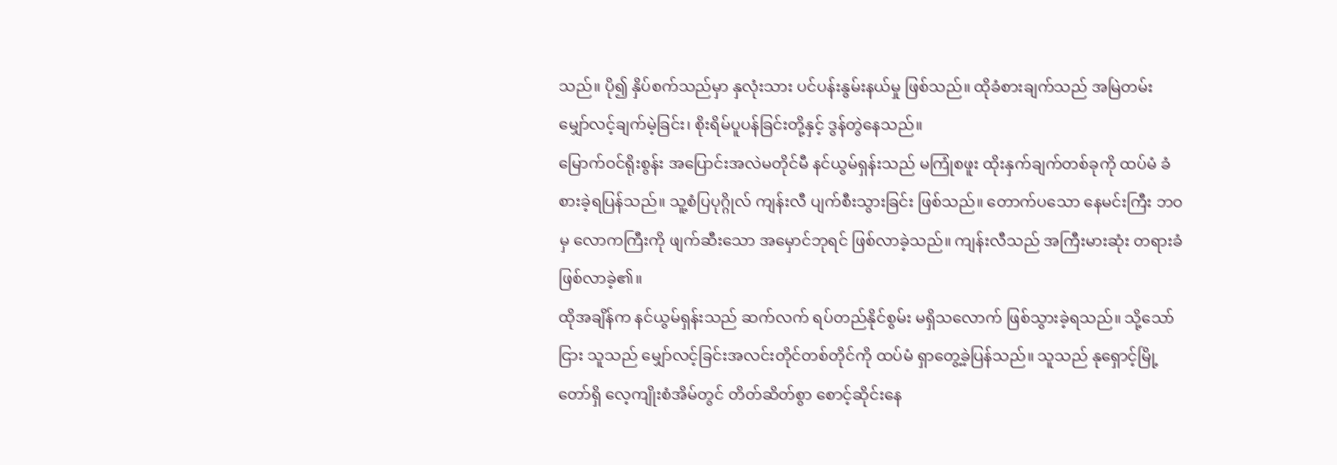သည်။ ပို၍ နှိပ်စက်သည်မှာ နှလုံးသား ပင်ပန်းနွမ်းနယ်မှု ဖြစ်သည်။ ထိုခံစားချက်သည် အမြဲတမ်း မျှော်လင့်ချက်မဲ့ခြင်း၊ စိုးရိမ်ပူပန်ခြင်းတို့နှင့် ဒွန်တွဲနေသည်။
မြောက်ဝင်ရိုးစွန်း အပြောင်းအလဲမတိုင်မီ နင်ယွမ်ရှန်းသည် မကြုံစဖူး ထိုးနှက်ချက်တစ်ခုကို ထပ်မံ ခံစားခဲ့ရပြန်သည်။ သူ့စံပြပုဂ္ဂိုလ် ကျန်းလီ ပျက်စီးသွားခြင်း ဖြစ်သည်။ တောက်ပသော နေမင်းကြီး ဘဝမှ လောကကြီးကို ဖျက်ဆီးသော အမှောင်ဘုရင် ဖြစ်လာခဲ့သည်။ ကျန်းလီသည် အကြီးမားဆုံး တရားခံ ဖြစ်လာခဲ့၏။
ထိုအချိန်က နင်ယွမ်ရှန်းသည် ဆက်လက် ရပ်တည်နိုင်စွမ်း မရှိသလောက် ဖြစ်သွားခဲ့ရသည်။ သို့သော်ငြား သူသည် မျှော်လင့်ခြင်းအလင်းတိုင်တစ်တိုင်ကို ထပ်မံ ရှာတွေ့ခဲ့ပြန်သည်။ သူသည် နုရှောင့်မြို့တော်ရှိ လေ့ကျိုးစံအိမ်တွင် တိတ်ဆိတ်စွာ စောင့်ဆိုင်းနေ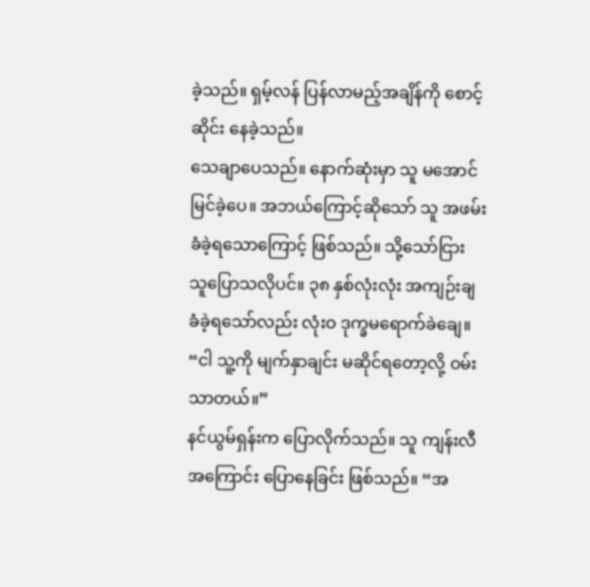ခဲ့သည်။ ရှမ့်လန် ပြန်လာမည့်အချိန်ကို စောင့်ဆိုင်း နေခဲ့သည်။
သေချာပေသည်။ နောက်ဆုံးမှာ သူ မအောင်မြင်ခဲ့ပေ။ အဘယ်ကြောင့်ဆိုသော် သူ အဖမ်းခံခဲ့ရသောကြောင့် ဖြစ်သည်။ သို့သော်ငြား သူပြောသလိုပင်။ ၃၈ နှစ်လုံးလုံး အကျဉ်းချခံခဲ့ရသော်လည်း လုံးဝ ဒုက္ခမရောက်ခဲချေ။
“ငါ သူ့ကို မျက်နှာချင်း မဆိုင်ရတော့လို့ ဝမ်းသာတယ်။”
နင်ယွမ်ရှန်းက ပြောလိုက်သည်။ သူ ကျန်းလီ အကြောင်း ပြောနေခြင်း ဖြစ်သည်။ “အ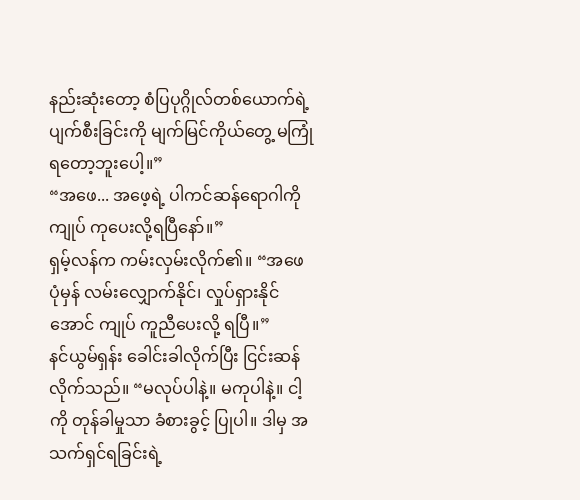နည်းဆုံးတော့ စံပြပုဂ္ဂိုလ်တစ်ယောက်ရဲ့ ပျက်စီးခြင်းကို မျက်မြင်ကိုယ်တွေ့ မကြုံရတော့ဘူးပေါ့။”
“အဖေ... အဖေ့ရဲ့ ပါကင်ဆန်ရောဂါကို ကျုပ် ကုပေးလို့ရပြီနော်။”
ရှမ့်လန်က ကမ်းလှမ်းလိုက်၏။ “အဖေ ပုံမှန် လမ်းလျှောက်နိုင်၊ လှုပ်ရှားနိုင်အောင် ကျုပ် ကူညီပေးလို့ ရပြီ။”
နင်ယွမ်ရှန်း ခေါင်းခါလိုက်ပြီး ငြင်းဆန်လိုက်သည်။ “မလုပ်ပါနဲ့။ မကုပါနဲ့။ ငါ့ကို တုန်ခါမှုသာ ခံစားခွင့် ပြုပါ။ ဒါမှ အသက်ရှင်ရခြင်းရဲ့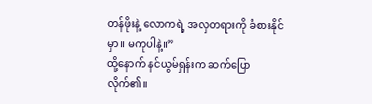တန်ဖိုးနဲ့ လောကရဲ့ အလှတရားကို ခံစားနိုင်မှာ။ မကုပါနဲ့။”
ထို့နောက် နင်ယွမ်ရှန်းက ဆက်ပြောလိုက်၏။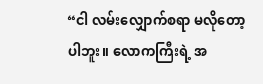“ငါ လမ်းလျှောက်စရာ မလိုတော့ပါဘူး။ လောကကြီးရဲ့ အ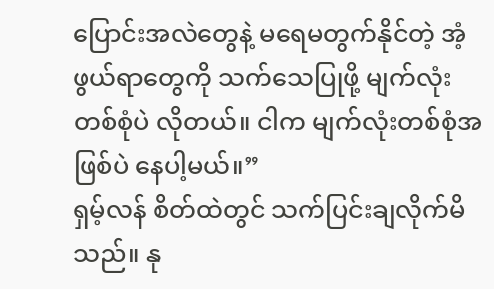ပြောင်းအလဲတွေနဲ့ မရေမတွက်နိုင်တဲ့ အံ့ဖွယ်ရာတွေကို သက်သေပြုဖို့ မျက်လုံးတစ်စုံပဲ လိုတယ်။ ငါက မျက်လုံးတစ်စုံအဖြစ်ပဲ နေပါ့မယ်။”
ရှမ့်လန် စိတ်ထဲတွင် သက်ပြင်းချလိုက်မိသည်။ နု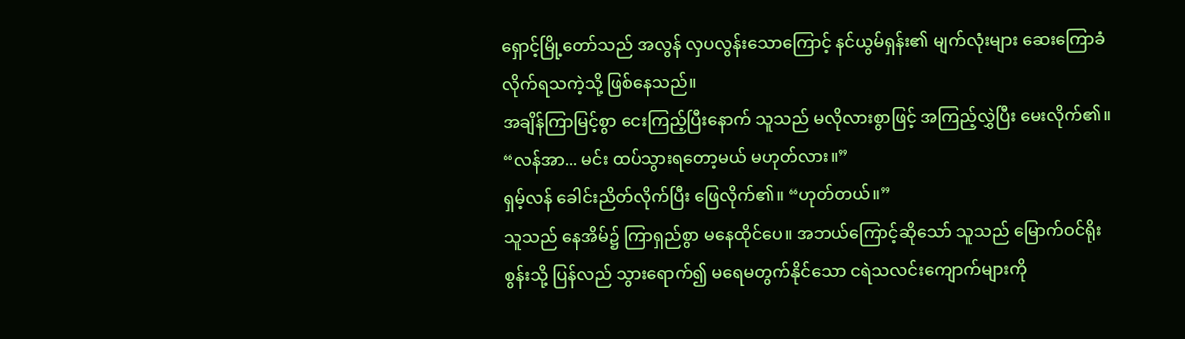ရှောင့်မြို့တော်သည် အလွန် လှပလွန်းသောကြောင့် နင်ယွမ်ရှန်း၏ မျက်လုံးများ ဆေးကြောခံလိုက်ရသကဲ့သို့ ဖြစ်နေသည်။
အချိန်ကြာမြင့်စွာ ငေးကြည့်ပြီးနောက် သူသည် မလိုလားစွာဖြင့် အကြည့်လွှဲပြီး မေးလိုက်၏။ “လန်အာ... မင်း ထပ်သွားရတော့မယ် မဟုတ်လား။”
ရှမ့်လန် ခေါင်းညိတ်လိုက်ပြီး ဖြေလိုက်၏။ “ဟုတ်တယ်။”
သူသည် နေအိမ်၌ ကြာရှည်စွာ မနေထိုင်ပေ။ အဘယ်ကြောင့်ဆိုသော် သူသည် မြောက်ဝင်ရိုးစွန်းသို့ ပြန်လည် သွားရောက်၍ မရေမတွက်နိုင်သော ငရဲသလင်းကျောက်များကို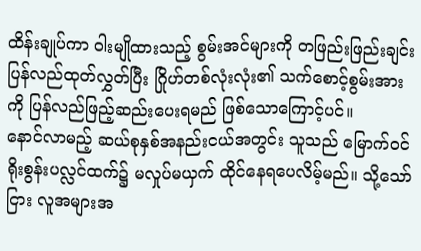ထိန်းချုပ်ကာ ဝါးမျိုထားသည့် စွမ်းအင်များကို တဖြည်းဖြည်းချင်း ပြန်လည်ထုတ်လွှတ်ပြီး ဂြိုဟ်တစ်လုံးလုံး၏ သက်စောင့်စွမ်းအားကို ပြန်လည်ဖြည့်ဆည်းပေးရမည် ဖြစ်သောကြောင့်ပင်။
နောင်လာမည့် ဆယ်စုနှစ်အနည်းငယ်အတွင်း သူသည် မြောက်ဝင်ရိုးစွန်းပလ္လင်ထက်၌ မလှုပ်မယှက် ထိုင်နေရပေလိမ့်မည်။ သို့သော်ငြား လူအများအ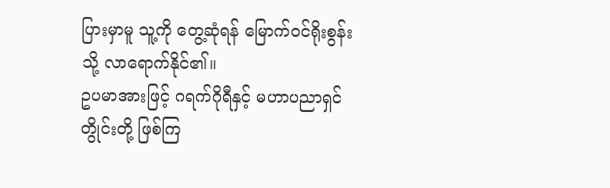ပြားမှာမူ သူ့ကို တွေ့ဆုံရန် မြောက်ဝင်ရိုးစွန်းသို့ လာရောက်နိုင်၏။
ဥပမာအားဖြင့် ဂရက်ဂိုရီနှင့် မဟာပညာရှင်တွိုင်းတို့ ဖြစ်ကြ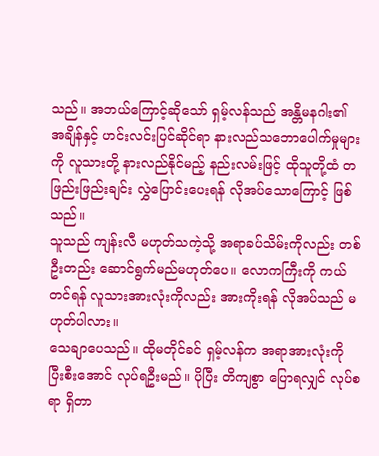သည်။ အဘယ်ကြောင့်ဆိုသော် ရှမ့်လန်သည် အန္တိမနဂါး၏ အချိန်နှင့် ဟင်းလင်းပြင်ဆိုင်ရာ နားလည်သဘောပေါက်မှုများကို လူသားတို့ နားလည်နိုင်မည့် နည်းလမ်းဖြင့် ထိုသူတို့ထံ တဖြည်းဖြည်းချင်း လွှဲပြောင်းပေးရန် လိုအပ်သောကြောင့် ဖြစ်သည်။
သူသည် ကျန်းလီ မဟုတ်သကဲ့သို့ အရာခပ်သိမ်းကိုလည်း တစ်ဦးတည်း ဆောင်ရွက်မည်မဟုတ်ပေ။ လောကကြီးကို ကယ်တင်ရန် လူသားအားလုံးကိုလည်း အားကိုးရန် လိုအပ်သည် မဟုတ်ပါလား။
သေချာပေသည်။ ထိုမတိုင်ခင် ရှမ့်လန်က အရာအားလုံးကို ပြီးစီးအောင် လုပ်ရဦးမည်။ ပိုပြီး တိကျစွာ ပြောရလျှင် လုပ်စရာ ရှိတာ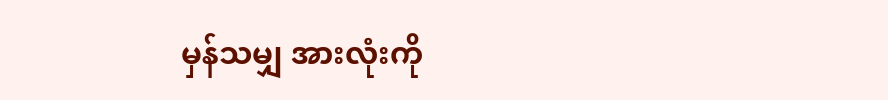မှန်သမျှ အားလုံးကို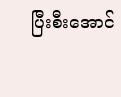ပြီးစီးအောင်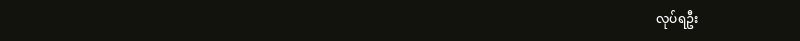လုပ်ရဦး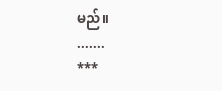မည်။
.......
***